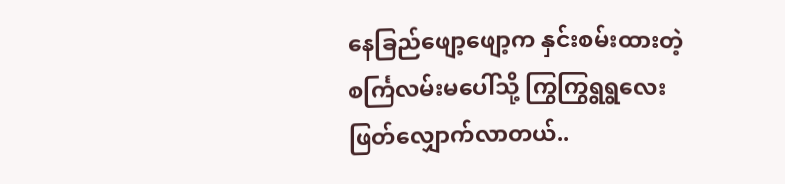နေခြည်ဖျော့ဖျော့က နှင်းစမ်းထားတဲ့
စင်္ကြလမ်းမပေါ်သို့ ကြွကြွရွရွလေး
ဖြတ်လျှောက်လာတယ်..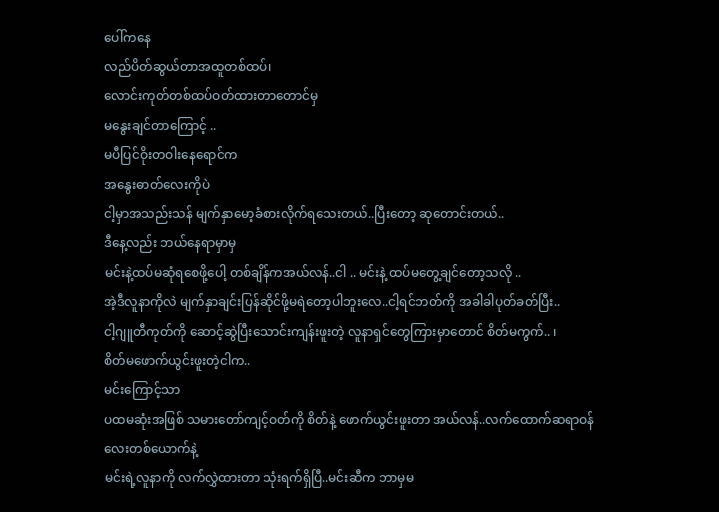ပေါ်ကနေ
လည်ပိတ်ဆွယ်တာအထူတစ်ထပ်၊
လောင်းကုတ်တစ်ထပ်ဝတ်ထားတာတောင်မှ
မနွေးချင်တာကြောင့် ..
မပီပြင်ဝိုးတဝါးနေရောင်က
အနွေးဓာတ်လေးကိုပဲ
ငါ့မှာအသည်းသန် မျက်နှာမော့ခံစားလိုက်ရသေးတယ်..ပြီးတော့ ဆုတောင်းတယ်..
ဒီနေ့လည်း ဘယ်နေရာမှာမှ
မင်းနဲ့ထပ်မဆုံရစေဖို့ပေါ့ တစ်ချိန်ကအယ်လန်..ငါ .. မင်းနဲ့ ထပ်မတွေ့ချင်တော့သလို ..
အဲ့ဒီလူနာကိုလဲ မျက်နှာချင်းပြန်ဆိုင်ဖို့မရဲတော့ပါဘူးလေ..ငါ့ရင်ဘတ်ကို အခါခါပုတ်ခတ်ပြီး..
ငါ့ဂျူတီကုတ်ကို ဆောင့်ဆွဲပြီးသောင်းကျန်းဖူးတဲ့ လူနာရှင်တွေကြားမှာတောင် စိတ်မကွက်.. ၊
စိတ်မဖောက်ယွင်းဖူးတဲ့ငါက..
မင်းကြောင့်သာ
ပထမဆုံးအဖြစ် သမားတော်ကျင့်ဝတ်ကို စိတ်နဲ့ ဖောက်ယွင်းဖူးတာ အယ်လန်..လက်ထောက်ဆရာဝန်လေးတစ်ယောက်နဲ့
မင်းရဲ့လူနာကို လက်လွှဲထားတာ သုံးရက်ရှိပြီ..မင်းဆီက ဘာမှမ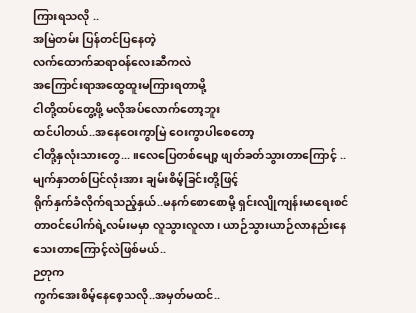ကြားရသလို ..
အမြဲတမ်း ပြန်တင်ပြနေတဲ့
လက်ထောက်ဆရာဝန်လေးဆီကလဲ
အကြောင်းရာအထွေထူးမကြားရတာမို့
ငါတို့ထပ်တွေ့ဖို့ မလိုအပ်လောက်တော့ဘူး
ထင်ပါတယ်..အနေဝေးကွာမြဲ ဝေးကွာပါစေတော့
ငါတို့နှလုံးသားတွေ... ။လေပြေတစ်မျော့ ဖျတ်ခတ်သွားတာကြောင့် ..
မျက်နှာတစ်ပြင်လုံးအား ချမ်းစိမ့်ခြင်းတို့ဖြင့်
ရိုက်နှက်ခံလိုက်ရသည့်နှယ်..မနက်စောစောမို့ ရှင်းလျိုကျန်းမာရေးစင်တာဝင်ပေါက်ရဲ့လမ်းမမှာ လူသွားလူလာ၊ ယာဉ်သွားယာဉ်လာနည်းနေသေးတာကြောင့်လဲဖြစ်မယ်..
ဉတုက
ကွက်အေးစိမ့်နေစေ့သလို..အမှတ်မထင်..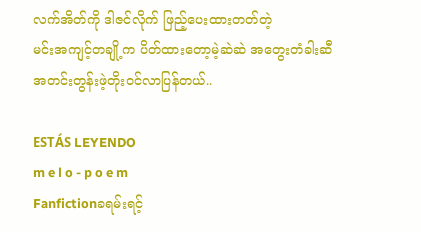လက်အိတ်ကို ဒါဇင်လိုက် ဖြည့်ပေးထားတတ်တဲ့
မင်းအကျင့်တချို့က ပိတ်ထားတော့မဲ့ဆဲဆဲ အတွေးတံခါးဆီ အတင်းတွန်းဖဲ့တိုးဝင်လာပြန်တယ်..

ESTÁS LEYENDO
m e l o - p o e m
Fanfictionခရမ်းရင့်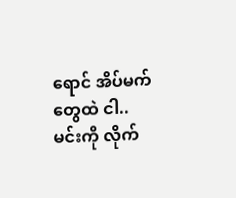ရောင် အိပ်မက်တွေထဲ ငါ.. မင်းကို လိုက်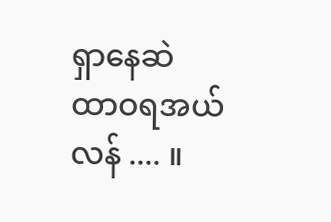ရှာနေဆဲ ထာဝရအယ်လန် .... ။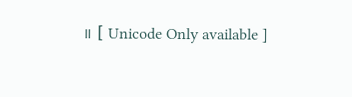။ [ Unicode Only available ]